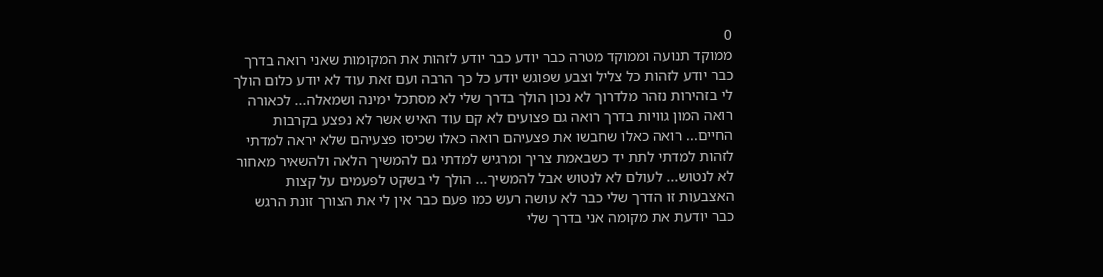0
ממוקד תנועה וממוקד מטרה כבר יודע כבר יודע לזהות את המקומות שאני רואה בדרך כבר יודע לזהות כל צליל וצבע שפוגש יודע כל כך הרבה ועם זאת עוד לא יודע כלום הולך לי בזהירות נזהר מלדרוך לא נכון הולך בדרך שלי לא מסתכל ימינה ושמאלה... לכאורה רואה המון גוויות בדרך רואה גם פצועים לא קם עוד האיש אשר לא נפצע בקרבות החיים... רואה כאלו שחבשו את פצעיהם רואה כאלו שכיסו פצעיהם שלא יראה למדתי לזהות למדתי לתת יד כשבאמת צריך ומרגיש למדתי גם להמשיך הלאה ולהשאיר מאחור לא לנטוש... לעולם לא לנטוש אבל להמשיך... הולך לי בשקט לפעמים על קצות האצבעות זו הדרך שלי כבר לא עושה רעש כמו פעם כבר אין לי את הצורך זונת הרגש כבר יודעת את מקומה אני בדרך שלי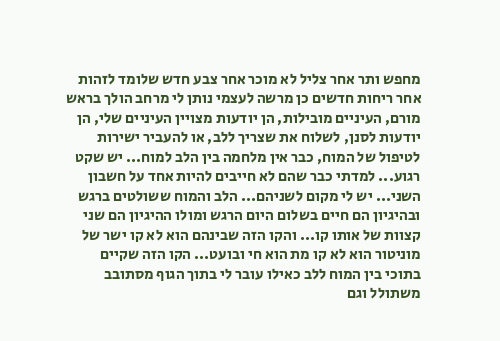מחפש ותר אחר צליל לא מוכר אחר צבע חדש שלומד לזהות אחר ריחות חדשים כן מרשה לעצמי נותן לי מרחב הולך בראש מורם, העיניים מובילות, הן יודעות מצויין העיניים שלי, הן יודעות לסנן, לשלוח את שצריך ללב, או להעביר ישירות לטיפול של המוח, כבר אין מלחמה בין הלב למוח... יש שקט רגוע... למדתי כבר שהם לא חייבים להיות אחד על חשבון השני... יש לי מקום לשניהם... הלב והמוח ששולטים ברגש ובהיגיון הם חיים בשלום היום הרגש ומולו ההיגיון הם שני קצוות של אותו קו... והקו הזה שבינהם הוא לא קו ישר של מוניטור הוא לא קו מת הוא חי ובועט... הקו הזה שקיים בתוכי בין המוח ללב כאילו עובר לי בתוך הגוף מסתובב משתולל וגם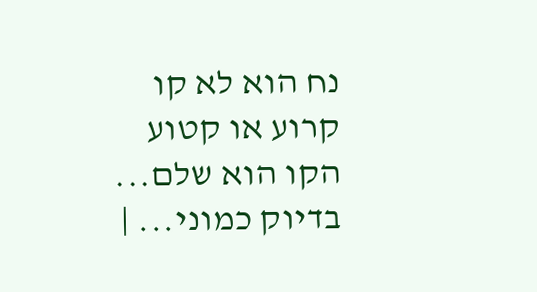נח הוא לא קו קרוע או קטוע הקו הוא שלם... בדיוק כמוני... |